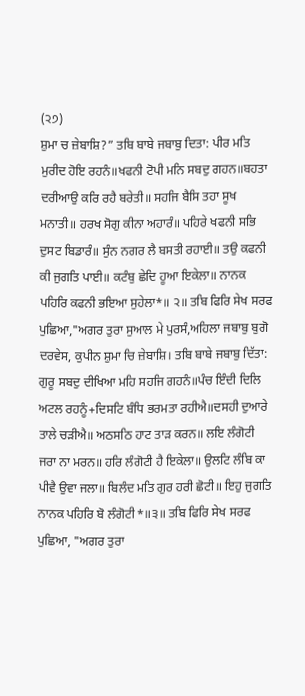(੨੭)
ਸ਼ੁਮਾ ਚ ਜ਼ੇਬਾਸ਼ਿ?” ਤਬਿ ਬਾਬੇ ਜਬਾਬੁ ਦਿਤਾ: ਪੀਰ ਮਤਿ ਮੁਰੀਦ ਹੋਇ ਰਹਨੰ॥ਖਫਨੀ ਟੋਪੀ ਮਨਿ ਸਬਦੁ ਗਹਨ॥ਬਹਤਾ ਦਰੀਆਉ ਕਰਿ ਰਹੈ ਬਰੇਤੀ॥ ਸਹਜਿ ਬੈਸਿ ਤਹਾ ਸੂਖ ਮਨਾਤੀ॥ ਹਰਖ ਸੋਗੁ ਕੀਨਾ ਅਹਾਰੰ॥ ਪਹਿਰੇ ਖਫਨੀ ਸਭਿ ਦੁਸਟ ਬਿਡਾਰੰ॥ ਸੁੰਨ ਨਗਰ ਲੈ ਬਸਤੀ ਰਹਾਈ॥ ਤਉ ਕਫਨੀ ਕੀ ਜੁਗਤਿ ਪਾਈ॥ ਕਟੰਬੁ ਛੇਦਿ ਹੂਆ ਇਕੇਲਾ॥ ਨਾਨਕ ਪਹਿਰਿ ਕਫਨੀ ਭਇਆ ਸੁਹੇਲਾ*॥ ੨॥ ਤਬਿ ਫਿਰਿ ਸੇਖ ਸਰਫ ਪੁਛਿਆ,"ਅਗਰ ਤੁਰਾ ਸੁਆਲ ਮੇ ਪੁਰਸੰ,ਅਹਿਲਾ ਜਬਾਬੁ ਬੁਗੋ ਦਰਵੇਸ, ਕੁਪੀਨ ਸ਼ੁਮਾ ਚਿ ਜ਼ੇਬਾਸ਼ਿ। ਤਬਿ ਬਾਬੇ ਜਬਾਬੁ ਦਿੱਤਾ: ਗੁਰੂ ਸਬਦੁ ਦੀਖਿਆ ਮਹਿ ਸਹਜਿ ਗਹਨੰ॥ਪੰਚ ਇੰਦੀ ਦਿਲਿ ਅਟਲ ਰਹਨੂੰ+ਦਿਸਟਿ ਬੰਧਿ ਭਰਮਤਾ ਰਹੀਐ॥ਦਸਹੀ ਦੁਆਰੇ ਤਾਲੇ ਚੜੀਐ॥ ਅਠਸਠਿ ਹਾਟ ਤਾੜ ਕਰਨ॥ ਲਇ ਲੰਗੋਟੀ ਜਰਾ ਨਾ ਮਰਨ॥ ਹਰਿ ਲੰਗੋਟੀ ਹੈ ਇਕੇਲਾ॥ ਉਲਟਿ ਲੰਬਿ ਕਾ ਪੀਵੈ ਉਵਾ ਜਲਾ॥ ਬਿਲੰਦ ਮਤਿ ਗੁਰ ਹਰੀ ਛੋਟੀ॥ ਇਹੁ ਜੁਗਤਿ ਨਾਨਕ ਪਹਿਰਿ ਬੋ ਲੰਗੋਟੀ*॥੩॥ ਤਬਿ ਫਿਰਿ ਸੇਖ ਸਰਫ ਪੁਛਿਆ, "ਅਗਰ ਤੁਰਾ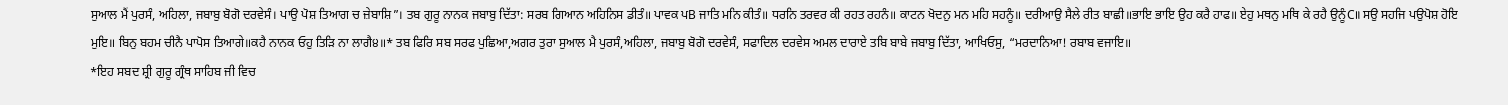ਸੁਆਲ ਮੈਂ ਪੁਰਸੰ, ਅਹਿਲਾ, ਜਬਾਬੁ ਬੋਗੋ ਦਰਵੇਸੰ। ਪਾਉ ਪੋਸ਼ ਤਿਆਗ ਚ ਜ਼ੇਬਾਸ਼ਿ”। ਤਬ ਗੁਰੂ ਨਾਨਕ ਜਬਾਬੁ ਦਿੱਤਾ: ਸਰਬ ਗਿਆਨ ਅਹਿਨਿਸ ਡੀਤੰ॥ ਪਾਵਕ ਪB ਜਾਤਿ ਮਨਿ ਕੀਤੰ॥ ਧਰਨਿ ਤਰਵਰ ਕੀ ਰਹਤ ਰਹਨੰ॥ ਕਾਟਨ ਖੋਦਨੁ ਮਨ ਮਹਿ ਸਹਨੂੰ॥ ਦਰੀਆਉ ਸੈਲੇ ਰੀਤ ਬਾਛੀ॥ਭਾਇ ਭਾਇ ਉਹ ਕਰੈ ਹਾਫ॥ ਏਹੁ ਮਥਨੁ ਮਥਿ ਕੇ ਰਹੈ ਉਨੂੰC॥ ਸਉ ਸਹਜਿ ਪਉਪੋਸ਼ ਹੋਇ ਮੁਇ॥ ਬਿਨੁ ਬਹਮ ਚੀਨੈ ਪਾਪੋਸ ਤਿਆਗੇ॥ਕਹੈ ਨਾਨਕ ਓਹੁ ਤਿੜਿ ਨਾ ਲਾਗੈ੪॥* ਤਬ ਫਿਰਿ ਸਬ ਸਰਫ ਪੁਛਿਆ,ਅਗਰ ਤੁਰਾ ਸੁਆਲ ਮੈ ਪੁਰਸੰ,ਅਹਿਲਾ, ਜਬਾਬੁ ਬੋਗੋ ਦਰਵੇਸੰ, ਸਫਾਦਿਲ ਦਰਵੇਸ ਅਮਲ ਦਾਰਾਏ ਤਬਿ ਬਾਬੇ ਜਬਾਬੁ ਦਿੱਤਾ, ਆਖਿਓਸੁ, “ਮਰਦਾਨਿਆ! ਰਬਾਬ ਵਜਾਇ॥
*ਇਹ ਸਬਦ ਸ਼੍ਰੀ ਗੁਰੂ ਗ੍ਰੰਥ ਸਾਹਿਬ ਜੀ ਵਿਚ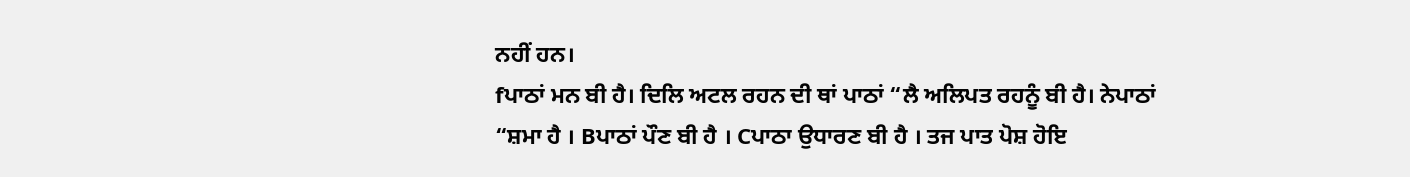ਨਹੀਂ ਹਨ।
fਪਾਠਾਂ ਮਨ ਬੀ ਹੈ। ਦਿਲਿ ਅਟਲ ਰਹਨ ਦੀ ਥਾਂ ਪਾਠਾਂ “ਲੈ ਅਲਿਪਤ ਰਹਨੂੰ ਬੀ ਹੈ। ਨੇਪਾਠਾਂ “ਸ਼ਮਾ ਹੈ । Bਪਾਠਾਂ ਪੌਣ ਬੀ ਹੈ । Cਪਾਠਾ ਉਧਾਰਣ ਬੀ ਹੈ । ਤਜ ਪਾਤ ਪੋਸ਼ ਹੋਇ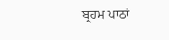ਬ੍ਰਹਮ ਪਾਠਾਂ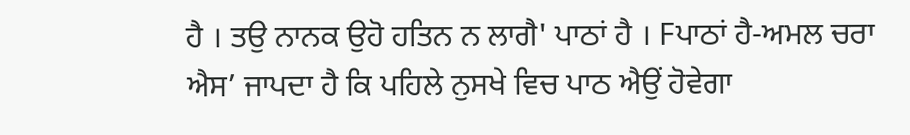ਹੈ । ਤਉ ਨਾਨਕ ਉਹੋ ਹਤਿਨ ਨ ਲਾਗੈ' ਪਾਠਾਂ ਹੈ । Fਪਾਠਾਂ ਹੈ-ਅਮਲ ਚਰਾ ਐਸ’ ਜਾਪਦਾ ਹੈ ਕਿ ਪਹਿਲੇ ਨੁਸਖੇ ਵਿਚ ਪਾਠ ਐਉਂ ਹੋਵੇਗਾ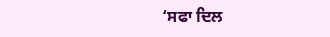‘ਸਫਾ ਦਿਲ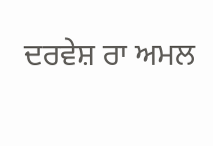ਦਰਵੇਸ਼ ਰਾ ਅਮਲ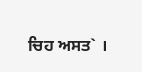ਚਿਹ ਅਸਤ` ।